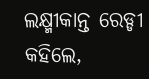ଲକ୍ଷ୍ମୀକାନ୍ତ ରେଡ୍ଡୀ କହିଲେ,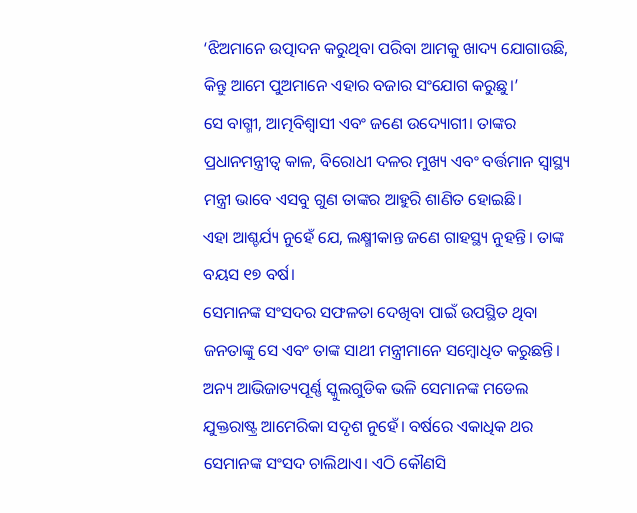‘ଝିଅମାନେ ଉତ୍ପାଦନ କରୁଥିବା ପରିବା ଆମକୁ ଖାଦ୍ୟ ଯୋଗାଉଛି, କିନ୍ତୁ ଆମେ ପୁଅମାନେ ଏହାର ବଜାର ସଂଯୋଗ କରୁଛୁ।’
ସେ ବାଗ୍ମୀ, ଆତ୍ମବିଶ୍ୱାସୀ ଏବଂ ଜଣେ ଉଦ୍ୟୋଗୀ। ତାଙ୍କର ପ୍ରଧାନମନ୍ତ୍ରୀତ୍ୱ କାଳ, ବିରୋଧୀ ଦଳର ମୁଖ୍ୟ ଏବଂ ବର୍ତ୍ତମାନ ସ୍ୱାସ୍ଥ୍ୟ ମନ୍ତ୍ରୀ ଭାବେ ଏସବୁ ଗୁଣ ତାଙ୍କର ଆହୁରି ଶାଣିତ ହୋଇଛି।
ଏହା ଆଶ୍ଚର୍ଯ୍ୟ ନୁହେଁ ଯେ, ଲକ୍ଷ୍ମୀକାନ୍ତ ଜଣେ ଗାହସ୍ଥ୍ୟ ନୁହନ୍ତି। ତାଙ୍କ ବୟସ ୧୭ ବର୍ଷ।
ସେମାନଙ୍କ ସଂସଦର ସଫଳତା ଦେଖିବା ପାଇଁ ଉପସ୍ଥିତ ଥିବା ଜନତାଙ୍କୁ ସେ ଏବଂ ତାଙ୍କ ସାଥୀ ମନ୍ତ୍ରୀମାନେ ସମ୍ବୋଧିତ କରୁଛନ୍ତି।
ଅନ୍ୟ ଆଭିଜାତ୍ୟପୂର୍ଣ୍ଣ ସ୍କୁଲଗୁଡିକ ଭଳି ସେମାନଙ୍କ ମଡେଲ ଯୁକ୍ତରାଷ୍ଟ୍ର ଆମେରିକା ସଦୃଶ ନୁହେଁ। ବର୍ଷରେ ଏକାଧିକ ଥର ସେମାନଙ୍କ ସଂସଦ ଚାଲିଥାଏ। ଏଠି କୌଣସି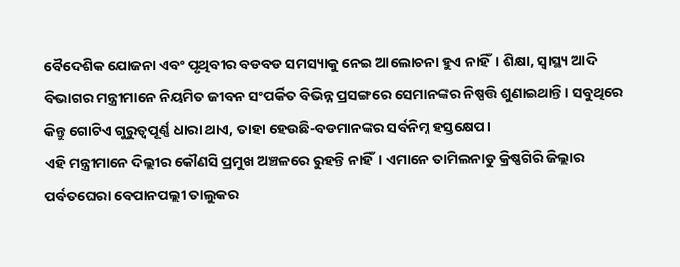ବୈଦେଶିକ ଯୋଜନା ଏବଂ ପୃଥିବୀର ବଡବଡ ସମସ୍ୟାକୁ ନେଇ ଆଲୋଚନା ହୁଏ ନାହିଁ। ଶିକ୍ଷା, ସ୍ୱାସ୍ଥ୍ୟ ଆଦି ବିଭାଗର ମନ୍ତ୍ରୀମାନେ ନିୟମିତ ଜୀବନ ସଂପର୍କିତ ବିଭିନ୍ନ ପ୍ରସଙ୍ଗରେ ସେମାନଙ୍କର ନିଷ୍ପତ୍ତି ଶୁଣାଇଥାନ୍ତି। ସବୁଥିରେ କିନ୍ତୁ ଗୋଟିଏ ଗୁରୁତ୍ୱପୂର୍ଣ୍ଣ ଧାରା ଥାଏ, ତାହା ହେଉଛି-ବଡମାନଙ୍କର ସର୍ବନିମ୍ନ ହସ୍ତକ୍ଷେପ।
ଏହି ମନ୍ତ୍ରୀମାନେ ଦିଲ୍ଲୀର କୌଣସି ପ୍ରମୁଖ ଅଞ୍ଚଳରେ ରୁହନ୍ତି ନାହିଁ। ଏମାନେ ତାମିଲନାଡୁ କ୍ରିଷ୍ଣଗିରି ଜିଲ୍ଲାର ପର୍ବତଘେରା ବେପାନପଲ୍ଲୀ ତାଲୁକର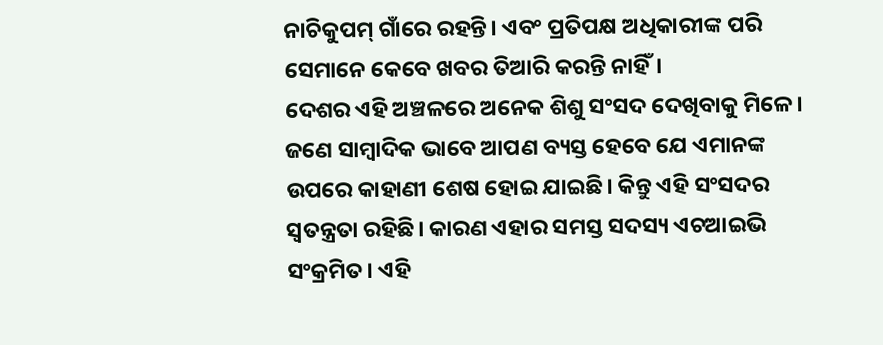ନାଚିକୁପମ୍ ଗାଁରେ ରହନ୍ତି। ଏବଂ ପ୍ରତିପକ୍ଷ ଅଧିକାରୀଙ୍କ ପରି ସେମାନେ କେବେ ଖବର ତିଆରି କରନ୍ତି ନାହିଁ।
ଦେଶର ଏହି ଅଞ୍ଚଳରେ ଅନେକ ଶିଶୁ ସଂସଦ ଦେଖିବାକୁ ମିଳେ। ଜଣେ ସାମ୍ବାଦିକ ଭାବେ ଆପଣ ବ୍ୟସ୍ତ ହେବେ ଯେ ଏମାନଙ୍କ ଉପରେ କାହାଣୀ ଶେଷ ହୋଇ ଯାଇଛି। କିନ୍ତୁ ଏହି ସଂସଦର ସ୍ୱତନ୍ତ୍ରତା ରହିଛି। କାରଣ ଏହାର ସମସ୍ତ ସଦସ୍ୟ ଏଚଆଇଭି ସଂକ୍ରମିତ। ଏହି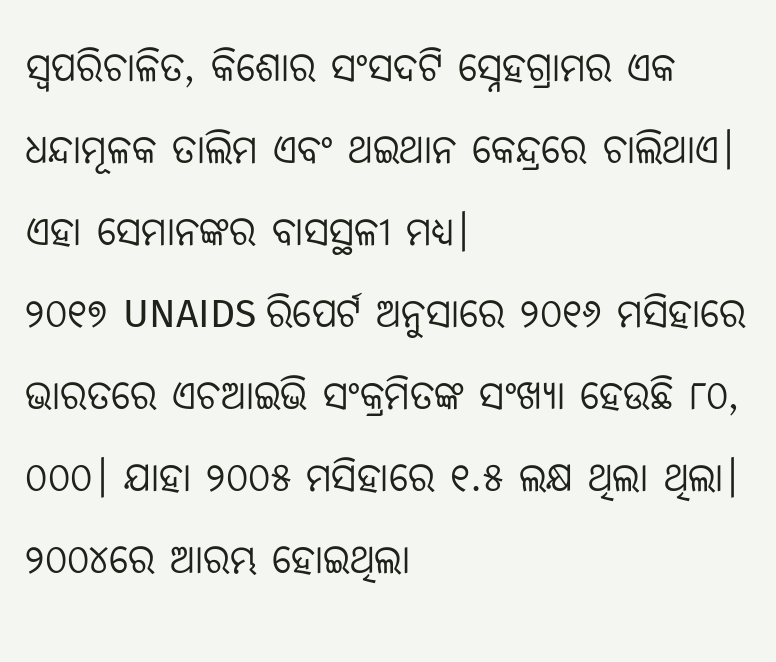ସ୍ୱପରିଚାଳିତ, କିଶୋର ସଂସଦଟି ସ୍ନେହଗ୍ରାମର ଏକ ଧନ୍ଦାମୂଳକ ତାଲିମ ଏବଂ ଥଇଥାନ କେନ୍ଦ୍ରରେ ଚାଲିଥାଏ। ଏହା ସେମାନଙ୍କର ବାସସ୍ଥଳୀ ମଧ୍ୟ।
୨୦୧୭ UNAIDS ରିପେର୍ଟ ଅନୁସାରେ ୨୦୧୬ ମସିହାରେ ଭାରତରେ ଏଚଆଇଭି ସଂକ୍ରମିତଙ୍କ ସଂଖ୍ୟା ହେଉଛି ୮୦, ୦୦୦। ଯାହା ୨୦୦୫ ମସିହାରେ ୧.୫ ଲକ୍ଷ ଥିଲା ଥିଲା। ୨୦୦୪ରେ ଆରମ୍ଭ ହୋଇଥିଲା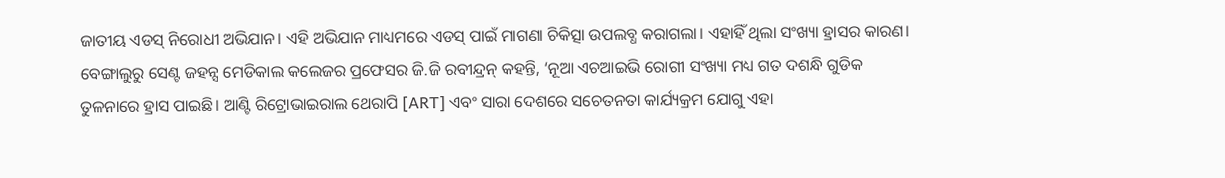ଜାତୀୟ ଏଡସ୍ ନିରୋଧୀ ଅଭିଯାନ। ଏହି ଅଭିଯାନ ମାଧ୍ୟମରେ ଏଡସ୍ ପାଇଁ ମାଗଣା ଚିକିତ୍ସା ଉପଲବ୍ଧ କରାଗଲା। ଏହାହିଁ ଥିଲା ସଂଖ୍ୟା ହ୍ରାସର କାରଣ।
ବେଙ୍ଗାଲୁରୁ ସେଣ୍ଟ ଜହନ୍ସ ମେଡିକାଲ କଲେଜର ପ୍ରଫେସର ଜି.ଜି ରବୀନ୍ଦ୍ରନ୍ କହନ୍ତି, ‘ନୂଆ ଏଚଆଇଭି ରୋଗୀ ସଂଖ୍ୟା ମଧ୍ୟ ଗତ ଦଶନ୍ଧି ଗୁଡିକ ତୁଳନାରେ ହ୍ରାସ ପାଇଛି। ଆଣ୍ଟି ରିଟ୍ରୋଭାଇରାଲ ଥେରାପି [ART] ଏବଂ ସାରା ଦେଶରେ ସଚେତନତା କାର୍ଯ୍ୟକ୍ରମ ଯୋଗୁ ଏହା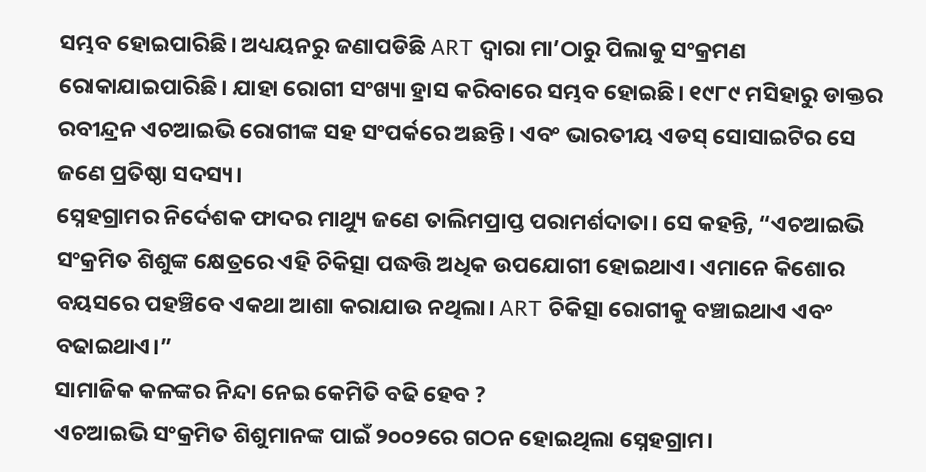ସମ୍ଭବ ହୋଇପାରିଛି। ଅଧ୍ୟୟନରୁ ଜଣାପଡିଛି ART ଦ୍ୱାରା ମା’ଠାରୁ ପିଲାକୁ ସଂକ୍ରମଣ ରୋକାଯାଇପାରିଛି। ଯାହା ରୋଗୀ ସଂଖ୍ୟା ହ୍ରାସ କରିବାରେ ସମ୍ଭବ ହୋଇଛି। ୧୯୮୯ ମସିହାରୁ ଡାକ୍ତର ରବୀନ୍ଦ୍ରନ ଏଚଆଇଭି ରୋଗୀଙ୍କ ସହ ସଂପର୍କରେ ଅଛନ୍ତି। ଏବଂ ଭାରତୀୟ ଏଡସ୍ ସୋସାଇଟିର ସେ ଜଣେ ପ୍ରତିଷ୍ଠା ସଦସ୍ୟ।
ସ୍ନେହଗ୍ରାମର ନିର୍ଦେଶକ ଫାଦର ମାଥ୍ୟୁ ଜଣେ ତାଲିମପ୍ରାପ୍ତ ପରାମର୍ଶଦାତା। ସେ କହନ୍ତି, “ଏଚଆଇଭି ସଂକ୍ରମିତ ଶିଶୁଙ୍କ କ୍ଷେତ୍ରରେ ଏହି ଚିକିତ୍ସା ପଦ୍ଧତ୍ତି ଅଧିକ ଉପଯୋଗୀ ହୋଇଥାଏ। ଏମାନେ କିଶୋର ବୟସରେ ପହଞ୍ଚିବେ ଏକଥା ଆଶା କରାଯାଉ ନଥିଲା। ART ଚିକିତ୍ସା ରୋଗୀକୁ ବଞ୍ଚାଇଥାଏ ଏବଂ ବଢାଇଥାଏ।”
ସାମାଜିକ କଳଙ୍କର ନିନ୍ଦା ନେଇ କେମିତି ବଢି ହେବ ?
ଏଚଆଇଭି ସଂକ୍ରମିତ ଶିଶୁମାନଙ୍କ ପାଇଁ ୨୦୦୨ରେ ଗଠନ ହୋଇଥିଲା ସ୍ନେହଗ୍ରାମ।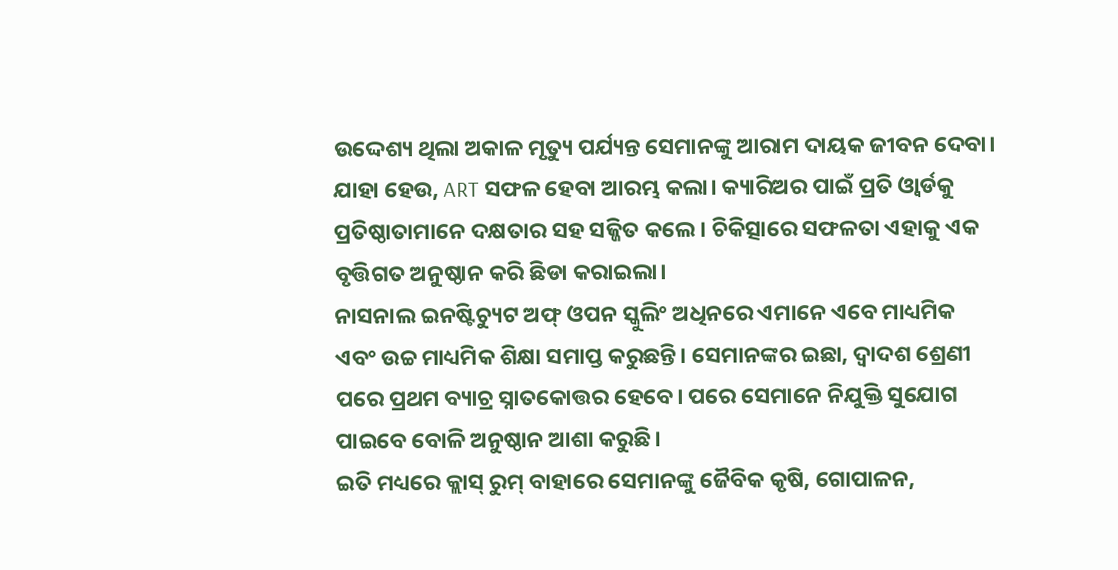ଉଦ୍ଦେଶ୍ୟ ଥିଲା ଅକାଳ ମୃତ୍ୟୁ ପର୍ଯ୍ୟନ୍ତ ସେମାନଙ୍କୁ ଆରାମ ଦାୟକ ଜୀବନ ଦେବା। ଯାହା ହେଉ, ART ସଫଳ ହେବା ଆରମ୍ଭ କଲା। କ୍ୟାରିଅର ପାଇଁ ପ୍ରତି ଓ୍ୱାର୍ଡକୁ ପ୍ରତିଷ୍ଠାତାମାନେ ଦକ୍ଷତାର ସହ ସଜ୍ଜିତ କଲେ। ଚିକିତ୍ସାରେ ସଫଳତା ଏହାକୁ ଏକ ବୃତ୍ତିଗତ ଅନୁଷ୍ଠାନ କରି ଛିଡା କରାଇଲା।
ନାସନାଲ ଇନଷ୍ଟିଚ୍ୟୁଟ ଅଫ୍ ଓପନ ସ୍କୁଲିଂ ଅଧିନରେ ଏମାନେ ଏବେ ମାଧ୍ୟମିକ ଏବଂ ଉଚ୍ଚ ମାଧ୍ୟମିକ ଶିକ୍ଷା ସମାପ୍ତ କରୁଛନ୍ତି। ସେମାନଙ୍କର ଇଛା, ଦ୍ୱାଦଶ ଶ୍ରେଣୀ ପରେ ପ୍ରଥମ ବ୍ୟାଚ୍ର ସ୍ନାତକୋତ୍ତର ହେବେ। ପରେ ସେମାନେ ନିଯୁକ୍ତି ସୁଯୋଗ ପାଇବେ ବୋଳି ଅନୁଷ୍ଠାନ ଆଶା କରୁଛି।
ଇତି ମଧ୍ୟରେ କ୍ଲାସ୍ ରୁମ୍ ବାହାରେ ସେମାନଙ୍କୁ ଜୈବିକ କୃଷି, ଗୋପାଳନ,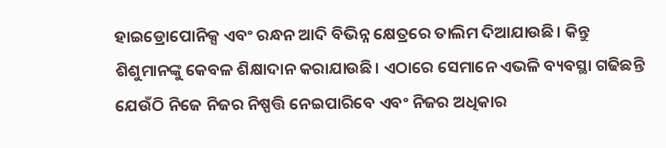ହାଇଡ୍ରୋପୋନିକ୍ସ ଏବଂ ରନ୍ଧନ ଆଦି ବିଭିନ୍ନ କ୍ଷେତ୍ରରେ ତାଲିମ ଦିଆଯାଉଛି। କିନ୍ତୁ ଶିଶୁମାନଙ୍କୁ କେବଳ ଶିକ୍ଷାଦାନ କରାଯାଉଛି। ଏଠାରେ ସେମାନେ ଏଭଳି ବ୍ୟବସ୍ଥା ଗଢିଛନ୍ତି ଯେଉଁଠି ନିଜେ ନିଜର ନିଷ୍ପତ୍ତି ନେଇପାରିବେ ଏବଂ ନିଜର ଅଧିକାର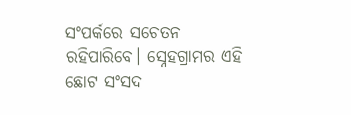ସଂପର୍କରେ ସଚେତନ ରହିପାରିବେ। ସ୍ନେହଗ୍ରାମର ଏହି ଛୋଟ ସଂସଦ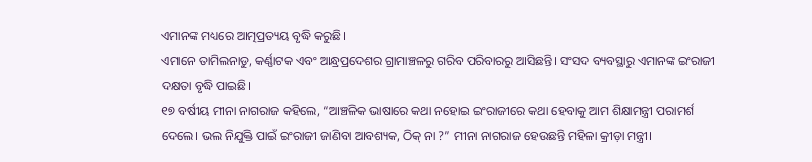ଏମାନଙ୍କ ମଧ୍ୟରେ ଆତ୍ମପ୍ରତ୍ୟୟ ବୃଦ୍ଧି କରୁଛି।
ଏମାନେ ତାମିଲନାଡୁ, କର୍ଣ୍ଣାଟକ ଏବଂ ଆନ୍ଧ୍ରପ୍ରଦେଶର ଗ୍ରାମାଞ୍ଚଳରୁ ଗରିବ ପରିବାରରୁ ଆସିଛନ୍ତି। ସଂସଦ ବ୍ୟବସ୍ଥାରୁ ଏମାନଙ୍କ ଇଂରାଜୀ ଦକ୍ଷତା ବୃଦ୍ଧି ପାଇଛି।
୧୭ ବର୍ଷୀୟ ମୀନା ନାଗରାଜ କହିଲେ, “ଆଞ୍ଚଳିକ ଭାଷାରେ କଥା ନହୋଇ ଇଂରାଜୀରେ କଥା ହେବାକୁ ଆମ ଶିକ୍ଷାମନ୍ତ୍ରୀ ପରାମର୍ଶ ଦେଲେ। ଭଲ ନିଯୁକ୍ତି ପାଇଁ ଇଂରାଜୀ ଜାଣିବା ଆବଶ୍ୟକ, ଠିକ୍ ନା ?” ମୀନା ନାଗରାଜ ହେଉଛନ୍ତି ମହିଳା କ୍ରୀଡ଼ା ମନ୍ତ୍ରୀ।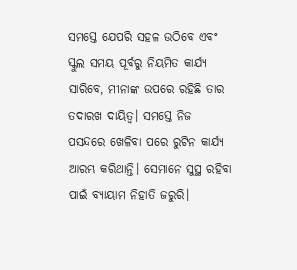ସମସ୍ତେ ଯେପରି ସହଳ ଉଠିବେ ଏବଂ ସ୍କୁଲ ସମୟ ପୂର୍ବରୁ ନିୟମିତ କାର୍ଯ୍ୟ ସାରିବେ, ମୀନାଙ୍କ ଉପରେ ରହିଛି ତାର ତଦାରଖ ଦାୟିତ୍ୱ। ସମସ୍ତେ ନିଜ ପସନ୍ଦରେ ଖେଳିବା ପରେ ରୁଟିନ କାର୍ଯ୍ୟ ଆରମ୍ଭ କରିଥାନ୍ତି। ସେମାନେ ସୁସ୍ଥ ରହିବା ପାଇଁ ବ୍ୟାୟାମ ନିହାତି ଜରୁରି।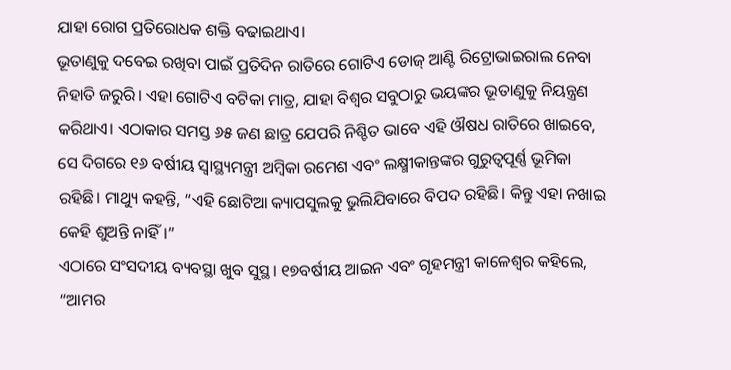ଯାହା ରୋଗ ପ୍ରତିରୋଧକ ଶକ୍ତି ବଢାଇଥାଏ।
ଭୂତାଣୁକୁ ଦବେଇ ରଖିବା ପାଇଁ ପ୍ରତିଦିନ ରାତିରେ ଗୋଟିଏ ଡୋଜ୍ ଆଣ୍ଟି ରିଟ୍ରୋଭାଇରାଲ ନେବା ନିହାତି ଜରୁରି। ଏହା ଗୋଟିଏ ବଟିକା ମାତ୍ର, ଯାହା ବିଶ୍ୱର ସବୁଠାରୁ ଭୟଙ୍କର ଭୂତାଣୁକୁ ନିୟନ୍ତ୍ରଣ କରିଥାଏ। ଏଠାକାର ସମସ୍ତ ୬୫ ଜଣ ଛାତ୍ର ଯେପରି ନିଶ୍ଚିତ ଭାବେ ଏହି ଔଷଧ ରାତିରେ ଖାଇବେ, ସେ ଦିଗରେ ୧୬ ବର୍ଷୀୟ ସ୍ୱାସ୍ଥ୍ୟମନ୍ତ୍ରୀ ଅମ୍ବିକା ରମେଶ ଏବଂ ଲକ୍ଷ୍ମୀକାନ୍ତଙ୍କର ଗୁରୁତ୍ୱପୂର୍ଣ୍ଣ ଭୂମିକା ରହିଛି। ମାଥ୍ୟୁ କହନ୍ତି, “ଏହି ଛୋଟିଆ କ୍ୟାପସୁଲକୁ ଭୁଲିଯିବାରେ ବିପଦ ରହିଛି। କିନ୍ତୁ ଏହା ନଖାଇ କେହି ଶୁଅନ୍ତି ନାହିଁ।”
ଏଠାରେ ସଂସଦୀୟ ବ୍ୟବସ୍ଥା ଖୁବ ସୁସ୍ଥ। ୧୭ବର୍ଷୀୟ ଆଇନ ଏବଂ ଗୃହମନ୍ତ୍ରୀ କାଳେଶ୍ୱର କହିଲେ, “ଆମର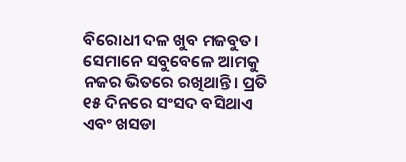ବିରୋଧୀ ଦଳ ଖୁବ ମଜବୁତ। ସେମାନେ ସବୁବେଳେ ଆମକୁ ନଜର ଭିତରେ ରଖିଥାନ୍ତି। ପ୍ରତି ୧୫ ଦିନରେ ସଂସଦ ବସିଥାଏ ଏବଂ ଖସଡା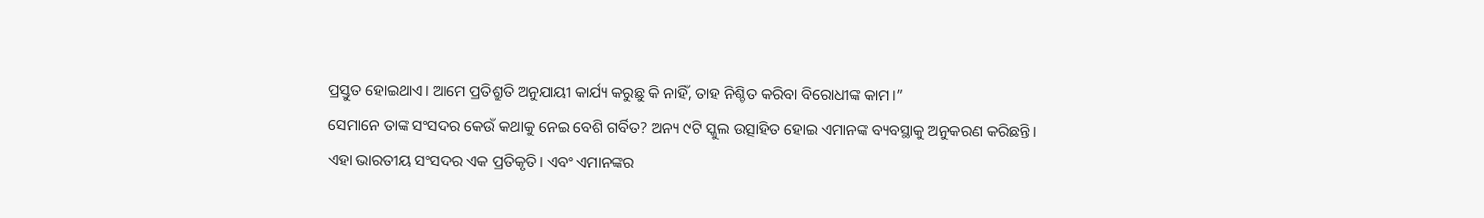ପ୍ରସ୍ତୁତ ହୋଇଥାଏ। ଆମେ ପ୍ରତିଶ୍ରୁତି ଅନୁଯାୟୀ କାର୍ଯ୍ୟ କରୁଛୁ କି ନାହିଁ, ତାହ ନିଶ୍ଚିତ କରିବା ବିରୋଧୀଙ୍କ କାମ।”
ସେମାନେ ତାଙ୍କ ସଂସଦର କେଉଁ କଥାକୁ ନେଇ ବେଶି ଗର୍ବିତ? ଅନ୍ୟ ୯ଟି ସ୍କୁଲ ଉତ୍ସାହିତ ହୋଇ ଏମାନଙ୍କ ବ୍ୟବସ୍ଥାକୁ ଅନୁକରଣ କରିଛନ୍ତି।
ଏହା ଭାରତୀୟ ସଂସଦର ଏକ ପ୍ରତିକୃତି। ଏବଂ ଏମାନଙ୍କର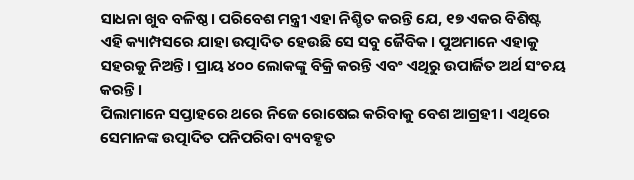ସାଧନା ଖୁବ ବଳିଷ୍ଠ। ପରିବେଶ ମନ୍ତ୍ରୀ ଏହା ନିଶ୍ଚିତ କରନ୍ତି ଯେ, ୧୭ ଏକର ବିଶିଷ୍ଟ ଏହି କ୍ୟାମ୍ପସରେ ଯାହା ଉତ୍ପାଦିତ ହେଉଛି ସେ ସବୁ ଜୈବିକ। ପୁଅମାନେ ଏହାକୁ ସହରକୁ ନିଅନ୍ତି। ପ୍ରାୟ ୪୦୦ ଲୋକଙ୍କୁ ବିକ୍ରି କରନ୍ତି ଏବଂ ଏଥିରୁ ଉପାର୍ଜିତ ଅର୍ଥ ସଂଚୟ କରନ୍ତି।
ପିଲାମାନେ ସପ୍ତାହରେ ଥରେ ନିଜେ ରୋଷେଇ କରିବାକୁ ବେଶ ଆଗ୍ରହୀ। ଏଥିରେ ସେମାନଙ୍କ ଉତ୍ପାଦିତ ପନିପରିବା ବ୍ୟବହୃତ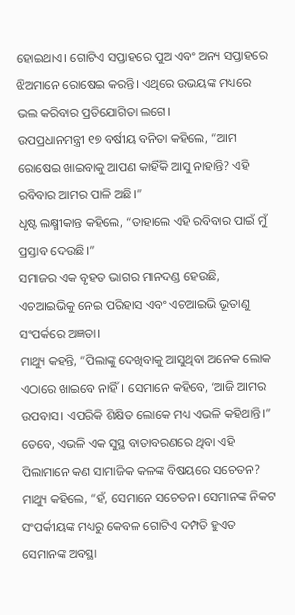ହୋଇଥାଏ। ଗୋଟିଏ ସପ୍ତାହରେ ପୁଅ ଏବଂ ଅନ୍ୟ ସପ୍ତାହରେ ଝିଅମାନେ ରୋଷେଇ କରନ୍ତି। ଏଥିରେ ଉଭୟଙ୍କ ମଧ୍ୟରେ ଭଲ କରିବାର ପ୍ରତିଯୋଗିତା ଲଗେ।
ଉପପ୍ରଧାନମନ୍ତ୍ରୀ ୧୭ ବର୍ଷୀୟ ବନିତା କହିଲେ, “ଆମ ରୋଷେଇ ଖାଇବାକୁ ଆପଣ କାହିଁକି ଆସୁ ନାହାନ୍ତି? ଏହି ରବିବାର ଆମର ପାଳି ଅଛି।”
ଧୃଷ୍ଟ ଲକ୍ଷ୍ମୀକାନ୍ତ କହିଲେ, “ତାହାଲେ ଏହି ରବିବାର ପାଇଁ ମୁଁ ପ୍ରସ୍ତାବ ଦେଉଛି।”
ସମାଜର ଏକ ବୃହତ ଭାଗର ମାନଦଣ୍ଡ ହେଉଛି, ଏଚଆଇଭିକୁ ନେଇ ପରିହାସ ଏବଂ ଏଚଆଇଭି ଭୂତାଣୁ ସଂପର୍କରେ ଅଜ୍ଞତା।
ମାଥ୍ୟୁ କହନ୍ତି, “ପିଲାଙ୍କୁ ଦେଖିବାକୁ ଆସୁଥିବା ଅନେକ ଲୋକ ଏଠାରେ ଖାଇବେ ନାହିଁ। ସେମାନେ କହିବେ, ‘ଆଜି ଆମର ଉପବାସ। ଏପରିକି ଶିକ୍ଷିତ ଲୋକେ ମଧ୍ୟ ଏଭଳି କହିଥାନ୍ତି।”
ତେବେ, ଏଭଳି ଏକ ସୁସ୍ଥ ବାତାବରଣରେ ଥିବା ଏହି ପିଲାମାନେ କଣ ସାମାଜିକ କଳଙ୍କ ବିଷୟରେ ସଚେତନ?
ମାଥ୍ୟୁ କହିଲେ, “ହଁ, ସେମାନେ ସଚେତନ। ସେମାନଙ୍କ ନିକଟ ସଂପର୍କୀୟଙ୍କ ମଧ୍ୟରୁ କେବଳ ଗୋଟିଏ ଦମ୍ପତି ହୁଏତ ସେମାନଙ୍କ ଅବସ୍ଥା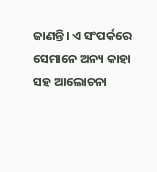ଜାଣନ୍ତି। ଏ ସଂପର୍କରେ ସେମାନେ ଅନ୍ୟ କାହା ସହ ଆଲୋଚନା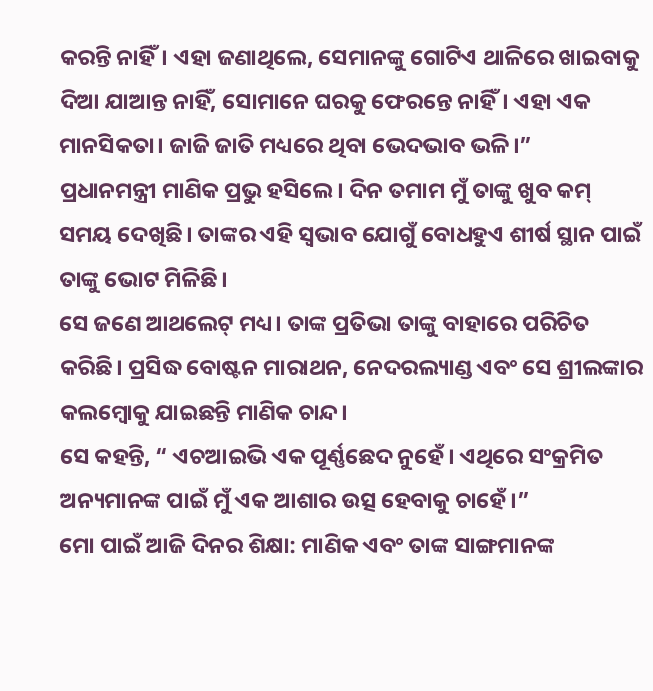କରନ୍ତି ନାହିଁ। ଏହା ଜଣାଥିଲେ, ସେମାନଙ୍କୁ ଗୋଟିଏ ଥାଳିରେ ଖାଇବାକୁ ଦିଆ ଯାଆନ୍ତ ନାହିଁ, ସୋମାନେ ଘରକୁ ଫେରନ୍ତେ ନାହିଁ। ଏହା ଏକ ମାନସିକତା। ଜାଜି ଜାତି ମଧ୍ୟରେ ଥିବା ଭେଦଭାବ ଭଳି।”
ପ୍ରଧାନମନ୍ତ୍ରୀ ମାଣିକ ପ୍ରଭୁ ହସିଲେ। ଦିନ ତମାମ ମୁଁ ତାଙ୍କୁ ଖୁବ କମ୍ ସମୟ ଦେଖିଛି। ତାଙ୍କର ଏହି ସ୍ୱଭାବ ଯୋଗୁଁ ବୋଧହୁଏ ଶୀର୍ଷ ସ୍ଥାନ ପାଇଁ ତାଙ୍କୁ ଭୋଟ ମିଳିଛି।
ସେ ଜଣେ ଆଥଲେଟ୍ ମଧ୍ୟ। ତାଙ୍କ ପ୍ରତିଭା ତାଙ୍କୁ ବାହାରେ ପରିଚିତ କରିଛି। ପ୍ରସିଦ୍ଧ ବୋଷ୍ଟନ ମାରାଥନ, ନେଦରଲ୍ୟାଣ୍ଡ ଏବଂ ସେ ଶ୍ରୀଲଙ୍କାର କଲମ୍ବୋକୁ ଯାଇଛନ୍ତି ମାଣିକ ଚାନ୍ଦ।
ସେ କହନ୍ତି, “ ଏଚଆଇଭି ଏକ ପୂର୍ଣ୍ଣଛେଦ ନୁହେଁ। ଏଥିରେ ସଂକ୍ରମିତ ଅନ୍ୟମାନଙ୍କ ପାଇଁ ମୁଁ ଏକ ଆଶାର ଉତ୍ସ ହେବାକୁ ଚାହେଁ।”
ମୋ ପାଇଁ ଆଜି ଦିନର ଶିକ୍ଷା: ମାଣିକ ଏବଂ ତାଙ୍କ ସାଙ୍ଗମାନଙ୍କ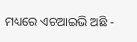ମଧ୍ୟରେ ଏଚଆଇଭି ଅଛି -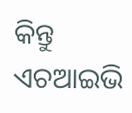କିନ୍ତୁ ଏଚଆଇଭି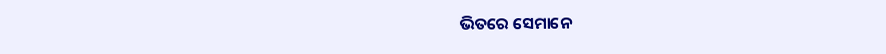ଭିତରେ ସେମାନେ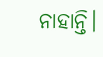ନାହାନ୍ତି।